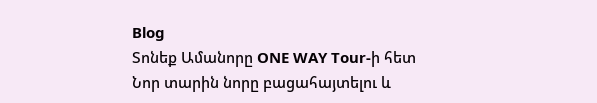Blog
Տոնեք Ամանորը ONE WAY Tour-ի հետ
Նոր տարին նորը բացահայտելու և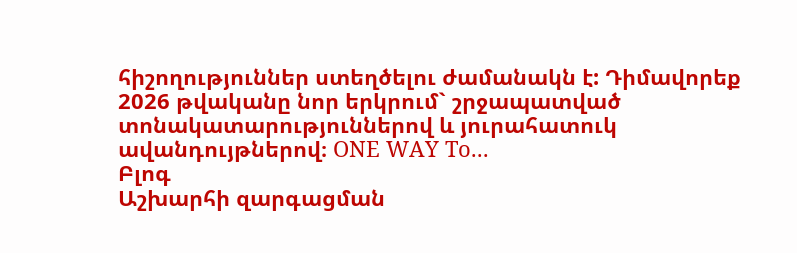հիշողություններ ստեղծելու ժամանակն է: Դիմավորեք 2026 թվականը նոր երկրում` շրջապատված տոնակատարություններով և յուրահատուկ ավանդույթներով։ ONE WAY To...
Բլոգ
Աշխարհի զարգացման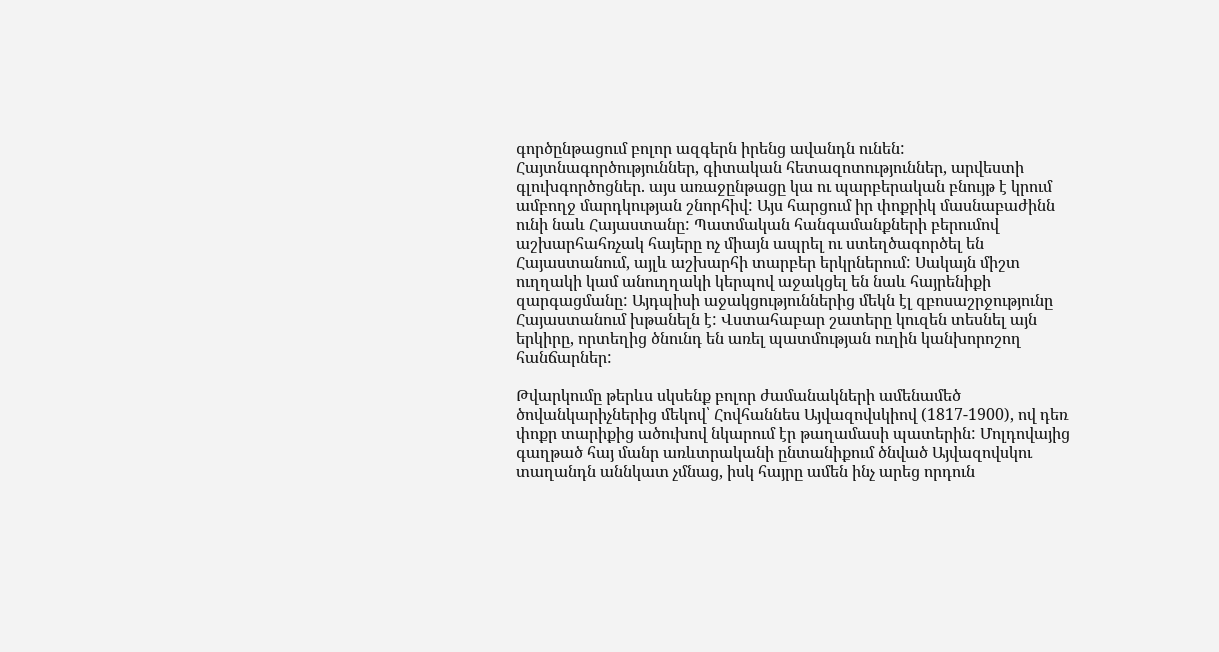գործընթացում բոլոր ազգերն իրենց ավանդն ունեն: Հայտնագործություններ, գիտական հետազոտություններ, արվեստի գլուխգործոցներ. այս առաջընթացը կա ու պարբերական բնույթ է կրում ամբողջ մարդկության շնորհիվ: Այս հարցում իր փոքրիկ մասնաբաժինն ունի նաև Հայաստանը: Պատմական հանգամանքների բերումով աշխարհահռչակ հայերը ոչ միայն ապրել ու ստեղծագործել են Հայաստանում, այլև աշխարհի տարբեր երկրներում: Սակայն միշտ ուղղակի կամ անուղղակի կերպով աջակցել են նաև հայրենիքի զարգացմանը: Այդպիսի աջակցություններից մեկն էլ զբոսաշրջությունը Հայաստանում խթանելն է: Վստահաբար շատերը կուզեն տեսնել այն երկիրը, որտեղից ծնունդ են առել պատմության ուղին կանխորոշող հանճարներ:

Թվարկումը թերևս սկսենք բոլոր ժամանակների ամենամեծ ծովանկարիչներից մեկով՝ Հովհաննես Այվազովսկիով (1817-1900), ով դեռ փոքր տարիքից ածուխով նկարում էր թաղամասի պատերին: Մոլդովայից գաղթած հայ մանր առևտրականի ընտանիքում ծնված Այվազովսկու տաղանդն աննկատ չմնաց, իսկ հայրը ամեն ինչ արեց որդուն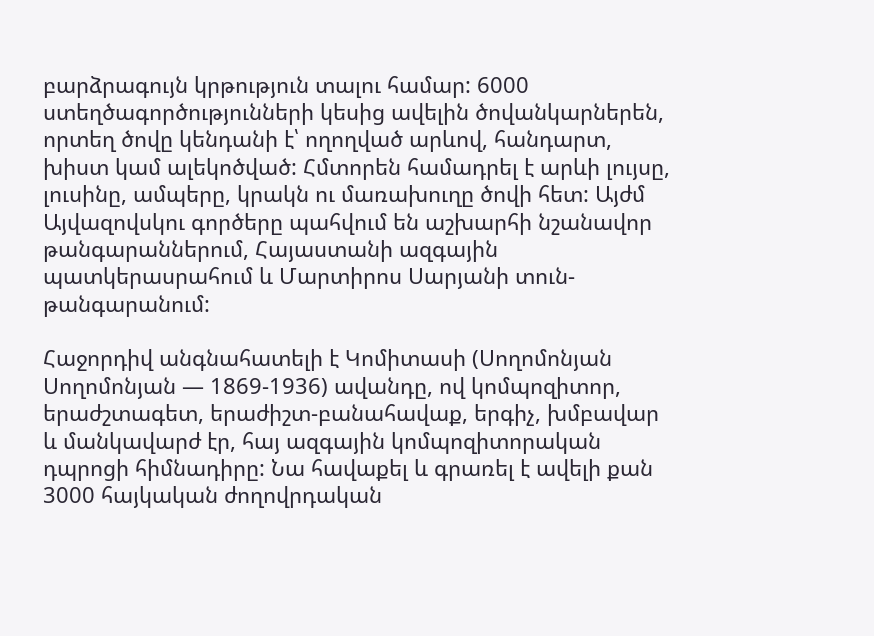բարձրագույն կրթություն տալու համար: 6000 ստեղծագործությունների կեսից ավելին ծովանկարներեն, որտեղ ծովը կենդանի է՝ ողողված արևով, հանդարտ, խիստ կամ ալեկոծված: Հմտորեն համադրել է արևի լույսը, լուսինը, ամպերը, կրակն ու մառախուղը ծովի հետ: Այժմ Այվազովսկու գործերը պահվում են աշխարհի նշանավոր թանգարաններում, Հայաստանի ազգային պատկերասրահում և Մարտիրոս Սարյանի տուն-թանգարանում:

Հաջորդիվ անգնահատելի է Կոմիտասի (Սողոմոնյան Սողոմոնյան — 1869-1936) ավանդը, ով կոմպոզիտոր, երաժշտագետ, երաժիշտ-բանահավաք, երգիչ, խմբավար և մանկավարժ էր, հայ ազգային կոմպոզիտորական դպրոցի հիմնադիրը: Նա հավաքել և գրառել է ավելի քան 3000 հայկական ժողովրդական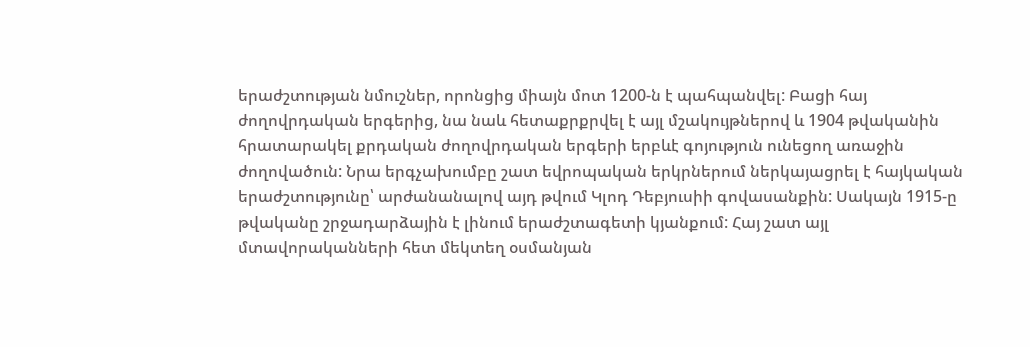երաժշտության նմուշներ, որոնցից միայն մոտ 1200-ն է պահպանվել: Բացի հայ ժողովրդական երգերից, նա նաև հետաքրքրվել է այլ մշակույթներով և 1904 թվականին հրատարակել քրդական ժողովրդական երգերի երբևէ գոյություն ունեցող առաջին ժողովածուն: Նրա երգչախումբը շատ եվրոպական երկրներում ներկայացրել է հայկական երաժշտությունը՝ արժանանալով այդ թվում Կլոդ Դեբյուսիի գովասանքին: Սակայն 1915-ը թվականը շրջադարձային է լինում երաժշտագետի կյանքում: Հայ շատ այլ մտավորականների հետ մեկտեղ օսմանյան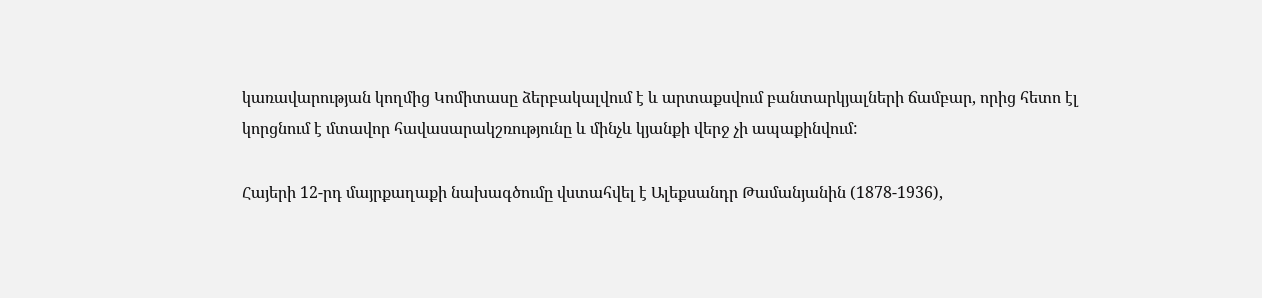կառավարության կողմից Կոմիտասը ձերբակալվում է և արտաքսվում բանտարկյալների ճամբար, որից հետո էլ կորցնում է մտավոր հավասարակշռությունը և մինչև կյանքի վերջ չի ապաքինվում:

Հայերի 12-րդ մայրքաղաքի նախագծումը վստահվել է Ալեքսանդր Թամանյանին (1878-1936),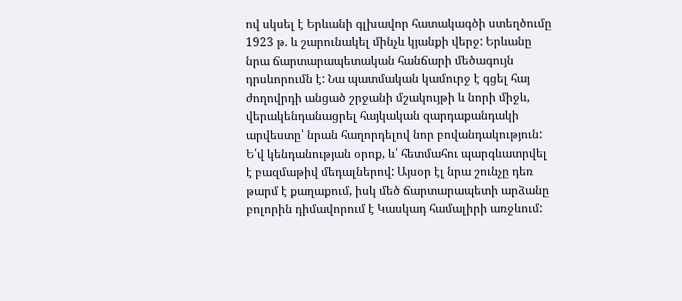ով սկսել է Երևանի գլխավոր հատակագծի ստեղծումը 1923 թ. և շարունակել մինչև կյանքի վերջ: Երևանը նրա ճարտարապետական հանճարի մեծագույն դրսևորումն է: Նա պատմական կամուրջ է գցել հայ ժողովրդի անցած շրջանի մշակույթի և նորի միջև, վերակենդանացրել հայկական զարդաքանդակի արվեստը՝ նրան հաղորդելով նոր բովանդակություն: Ե՛վ կենդանության օրոք, և՛ հետմահու պարգևատրվել է բազմաթիվ մեդալներով: Այսօր էլ նրա շունչը դեռ թարմ է քաղաքում, իսկ մեծ ճարտարապետի արձանը բոլորին դիմավորում է Կասկադ համալիրի առջևում: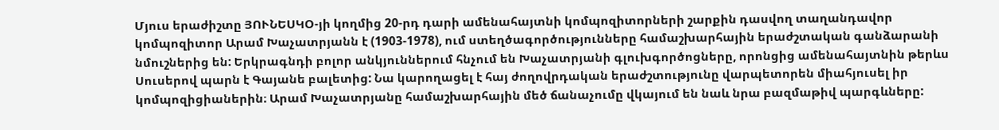Մյուս երաժիշտը ՅՈՒՆԵՍԿՕ-յի կողմից 20-րդ դարի ամենահայտնի կոմպոզիտորների շարքին դասվող տաղանդավոր կոմպոզիտոր Արամ Խաչատրյանն է (1903-1978), ում ստեղծագործությունները համաշխարհային երաժշտական գանձարանի նմուշներից են: Երկրագնդի բոլոր անկյուններում հնչում են Խաչատրյանի գլուխգործոցները, որոնցից ամենահայտնին թերևս Սուսերով պարն է Գայանե բալետից: Նա կարողացել է հայ ժողովրդական երաժշտությունը վարպետորեն միահյուսել իր կոմպոզիցիաներին։ Արամ Խաչատրյանը համաշխարհային մեծ ճանաչումը վկայում են նաև նրա բազմաթիվ պարգևները: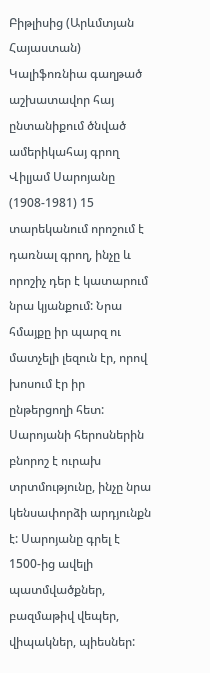Բիթլիսից (Արևմտյան Հայաստան) Կալիֆոռնիա գաղթած աշխատավոր հայ ընտանիքում ծնված ամերիկահայ գրող Վիլյամ Սարոյանը (1908-1981) 15 տարեկանում որոշում է դառնալ գրող, ինչը և որոշիչ դեր է կատարում նրա կյանքում: Նրա հմայքը իր պարզ ու մատչելի լեզուն էր, որով խոսում էր իր ընթերցողի հետ: Սարոյանի հերոսներին բնորոշ է ուրախ տրտմությունը, ինչը նրա կենսափորձի արդյունքն է: Սարոյանը գրել է 1500-ից ավելի պատմվածքներ, բազմաթիվ վեպեր, վիպակներ, պիեսներ: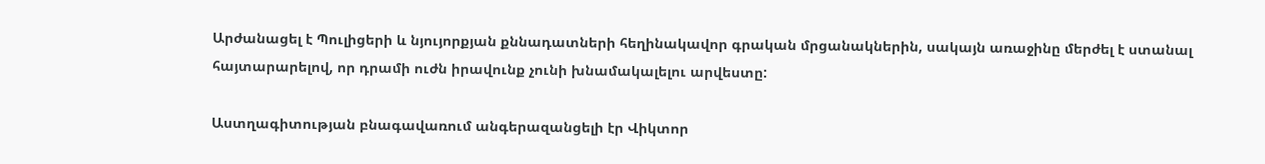Արժանացել է Պուլիցերի և նյույորքյան քննադատների հեղինակավոր գրական մրցանակներին, սակայն առաջինը մերժել է ստանալ հայտարարելով, որ դրամի ուժն իրավունք չունի խնամակալելու արվեստը:

Աստղագիտության բնագավառում անգերազանցելի էր Վիկտոր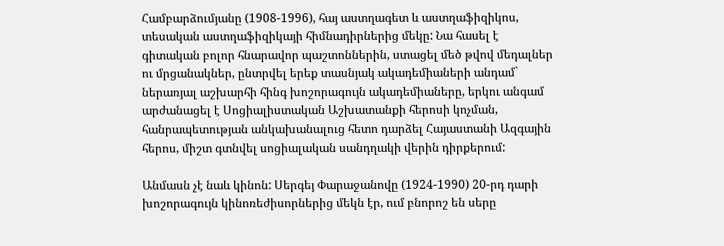Համբարձումյանը (1908-1996), հայ աստղագետ և աստղաֆիզիկոս, տեսական աստղաֆիզիկայի հիմնադիրներից մեկը: Նա հասել է գիտական բոլոր հնարավոր պաշտոններին, ստացել մեծ թվով մեդալներ ու մրցանակներ, ընտրվել երեք տասնյակ ակադեմիաների անդամ` ներառյալ աշխարհի հինգ խոշորագույն ակադեմիաները, երկու անգամ արժանացել է Սոցիալիստական Աշխատանքի հերոսի կոչման, հանրապետության անկախանալուց հետո դարձել Հայաստանի Ազգային հերոս, միշտ գտնվել սոցիալական սանդղակի վերին դիրքերում:

Անմասն չէ նաև կինոն: Սերգեյ Փարաջանովը (1924-1990) 20-րդ դարի խոշորագույն կինոռեժիսորներից մեկն էր, ում բնորոշ են սերը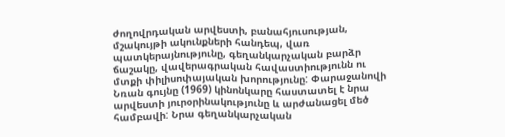ժողովրդական արվեստի, բանահյուսության, մշակույթի ակունքների հանդեպ, վառ պատկերայնությունը, գեղանկարչական բարձր ճաշակը, վավերագրական հավաստիությունն ու մտքի փիլիսոփայական խորությունը: Փարաջանովի Նռան գույնը (1969) կինոնկարը հաստատել է նրա արվեստի յուրօրինակությունը և արժանացել մեծ համբավի: Նրա գեղանկարչական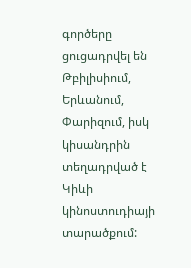գործերը ցուցադրվել են Թբիլիսիում, Երևանում, Փարիզում, իսկ կիսանդրին տեղադրված է Կիևի կինոստուդիայի տարածքում: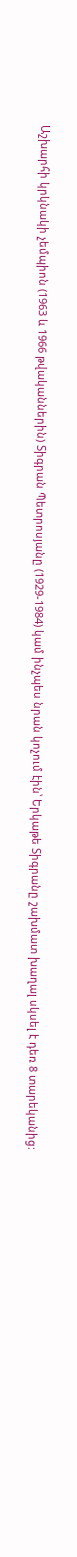Աշխարհի կրկնակի չեմպիոն (1963 և 1966 թվականներին) Տիգրան Պետրոսյանը (1929-1984) կամ ինչպես նրան կոչում էին՝ Երկաթե Տիգրանը շախմատ խաղալ սկսել է դեռ 8 տարեկանից: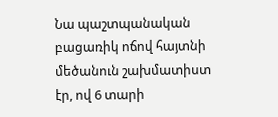Նա պաշտպանական բացառիկ ոճով հայտնի մեծանուն շախմատիստ էր, ով 6 տարի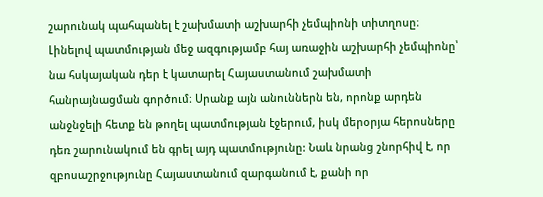շարունակ պահպանել է շախմատի աշխարհի չեմպիոնի տիտղոսը։ Լինելով պատմության մեջ ազգությամբ հայ առաջին աշխարհի չեմպիոնը՝ նա հսկայական դեր է կատարել Հայաստանում շախմատի հանրայնացման գործում։ Սրանք այն անուններն են, որոնք արդեն անջնջելի հետք են թողել պատմության էջերում, իսկ մերօրյա հերոսները դեռ շարունակում են գրել այդ պատմությունը: Նաև նրանց շնորհիվ է, որ զբոսաշրջությունը Հայաստանում զարգանում է, քանի որ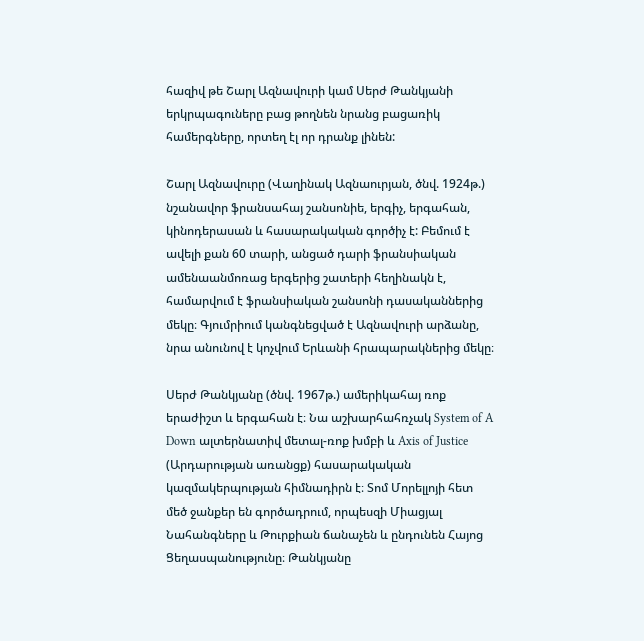հազիվ թե Շարլ Ազնավուրի կամ Սերժ Թանկյանի երկրպագուները բաց թողնեն նրանց բացառիկ համերգները, որտեղ էլ որ դրանք լինեն:

Շարլ Ազնավուրը (Վաղինակ Ազնաուրյան, ծնվ. 1924թ.) նշանավոր ֆրանսահայ շանսոնիե, երգիչ, երգահան, կինոդերասան և հասարակական գործիչ է: Բեմում է ավելի քան 60 տարի, անցած դարի ֆրանսիական ամենաանմոռաց երգերից շատերի հեղինակն է, համարվում է ֆրանսիական շանսոնի դասականներից մեկը։ Գյումրիում կանգնեցված է Ազնավուրի արձանը, նրա անունով է կոչվում Երևանի հրապարակներից մեկը։

Սերժ Թանկյանը (ծնվ. 1967թ.) ամերիկահայ ռոք երաժիշտ և երգահան է։ Նա աշխարհահռչակ System of A Down ալտերնատիվ մետալ-ռոք խմբի և Axis of Justice (Արդարության առանցք) հասարակական կազմակերպության հիմնադիրն է։ Տոմ Մորելլոյի հետ մեծ ջանքեր են գործադրում, որպեսզի Միացյալ Նահանգները և Թուրքիան ճանաչեն և ընդունեն Հայոց Ցեղասպանությունը։ Թանկյանը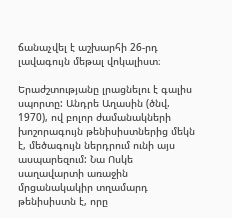ճանաչվել է աշխարհի 26-րդ լավագույն մեթալ վոկալիստ։

Երաժշտությանը լրացնելու է գալիս սպորտը: Անդրե Աղասին (ծնվ. 1970), ով բոլոր ժամանակների խոշորագույն թենիսիստներից մեկն է, մեծագույն ներդրում ունի այս ասպարեզում: Նա Ոսկե սաղավարտի առաջին մրցանակակիր տղամարդ թենիսիստն է, որը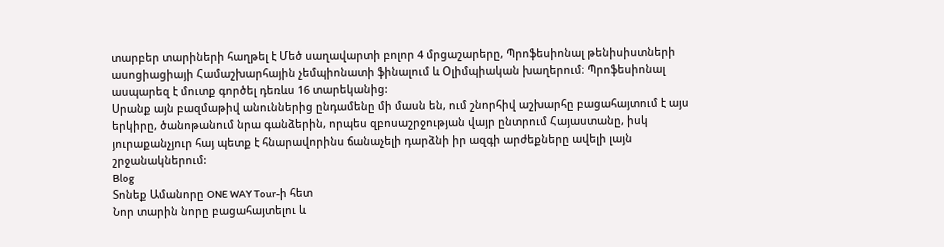տարբեր տարիների հաղթել է Մեծ սաղավարտի բոլոր 4 մրցաշարերը, Պրոֆեսիոնալ թենիսիստների ասոցիացիայի Համաշխարհային չեմպիոնատի ֆինալում և Օլիմպիական խաղերում։ Պրոֆեսիոնալ ասպարեզ է մուտք գործել դեռևս 16 տարեկանից:
Սրանք այն բազմաթիվ անուններից ընդամենը մի մասն են, ում շնորհիվ աշխարհը բացահայտում է այս երկիրը, ծանոթանում նրա գանձերին, որպես զբոսաշրջության վայր ընտրում Հայաստանը, իսկ յուրաքանչյուր հայ պետք է հնարավորինս ճանաչելի դարձնի իր ազգի արժեքները ավելի լայն շրջանակներում:
Blog
Տոնեք Ամանորը ONE WAY Tour-ի հետ
Նոր տարին նորը բացահայտելու և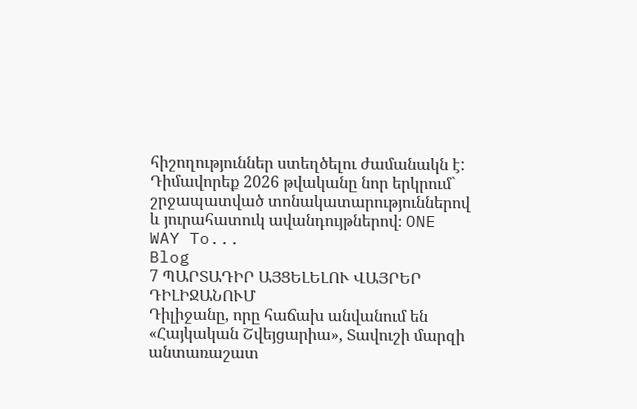հիշողություններ ստեղծելու ժամանակն է: Դիմավորեք 2026 թվականը նոր երկրում` շրջապատված տոնակատարություններով և յուրահատուկ ավանդույթներով։ ONE WAY To...
Blog
7 ՊԱՐՏԱԴԻՐ ԱՅՑԵԼԵԼՈՒ ՎԱՅՐԵՐ ԴԻԼԻՋԱՆՈՒՄ
Դիլիջանը, որը հաճախ անվանում են «Հայկական Շվեյցարիա», Տավուշի մարզի անտառաշատ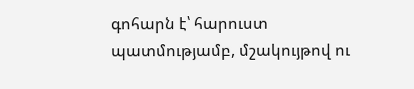գոհարն է՝ հարուստ պատմությամբ, մշակույթով ու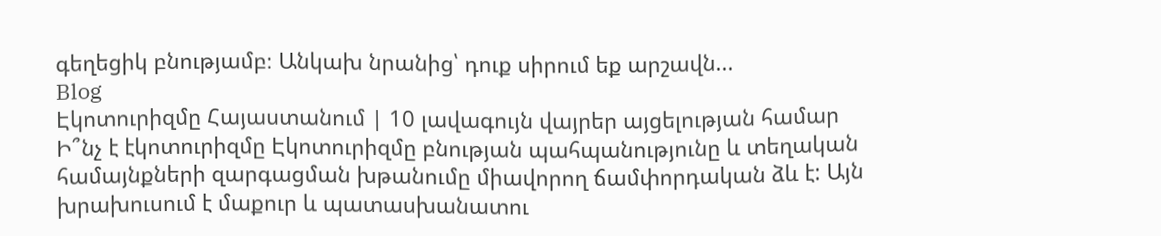գեղեցիկ բնությամբ։ Անկախ նրանից՝ դուք սիրում եք արշավն...
Blog
Էկոտուրիզմը Հայաստանում | 10 լավագույն վայրեր այցելության համար
Ի՞նչ է էկոտուրիզմը Էկոտուրիզմը բնության պահպանությունը և տեղական համայնքների զարգացման խթանումը միավորող ճամփորդական ձև է: Այն խրախուսում է մաքուր և պատասխանատու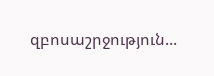զբոսաշրջություն...